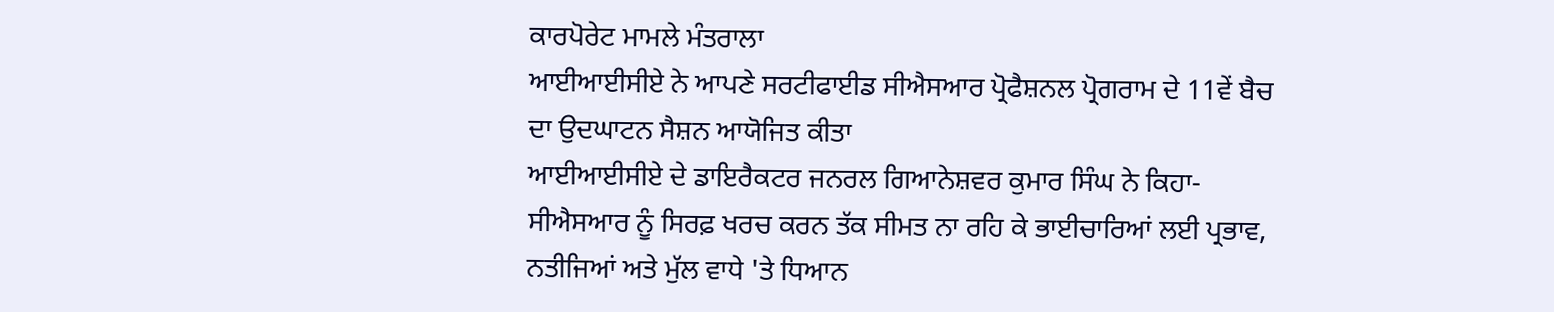ਕਾਰਪੋਰੇਟ ਮਾਮਲੇ ਮੰਤਰਾਲਾ
ਆਈਆਈਸੀਏ ਨੇ ਆਪਣੇ ਸਰਟੀਫਾਈਡ ਸੀਐਸਆਰ ਪ੍ਰੋਫੈਸ਼ਨਲ ਪ੍ਰੋਗਰਾਮ ਦੇ 11ਵੇਂ ਬੈਚ ਦਾ ਉਦਘਾਟਨ ਸੈਸ਼ਨ ਆਯੋਜਿਤ ਕੀਤਾ
ਆਈਆਈਸੀਏ ਦੇ ਡਾਇਰੈਕਟਰ ਜਨਰਲ ਗਿਆਨੇਸ਼ਵਰ ਕੁਮਾਰ ਸਿੰਘ ਨੇ ਕਿਹਾ-ਸੀਐਸਆਰ ਨੂੰ ਸਿਰਫ਼ ਖਰਚ ਕਰਨ ਤੱਕ ਸੀਮਤ ਨਾ ਰਹਿ ਕੇ ਭਾਈਚਾਰਿਆਂ ਲਈ ਪ੍ਰਭਾਵ, ਨਤੀਜਿਆਂ ਅਤੇ ਮੁੱਲ ਵਾਧੇ 'ਤੇ ਧਿਆਨ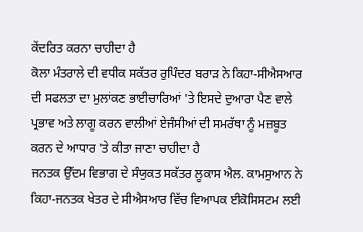ਕੇਂਦਰਿਤ ਕਰਨਾ ਚਾਹੀਦਾ ਹੈ
ਕੋਲਾ ਮੰਤਰਾਲੇ ਦੀ ਵਧੀਕ ਸਕੱਤਰ ਰੁਪਿੰਦਰ ਬਰਾੜ ਨੇ ਕਿਹਾ-ਸੀਐਸਆਰ ਦੀ ਸਫਲਤਾ ਦਾ ਮੁਲਾਂਕਣ ਭਾਈਚਾਰਿਆਂ 'ਤੇ ਇਸਦੇ ਦੁਆਰਾ ਪੈਣ ਵਾਲੇ ਪ੍ਰਭਾਵ ਅਤੇ ਲਾਗੂ ਕਰਨ ਵਾਲੀਆਂ ਏਜੰਸੀਆਂ ਦੀ ਸਮਰੱਥਾ ਨੂੰ ਮਜ਼ਬੂਤ ਕਰਨ ਦੇ ਆਧਾਰ 'ਤੇ ਕੀਤਾ ਜਾਣਾ ਚਾਹੀਦਾ ਹੈ
ਜਨਤਕ ਉੱਦਮ ਵਿਭਾਗ ਦੇ ਸੰਯੁਕਤ ਸਕੱਤਰ ਲੂਕਾਸ ਐਲ. ਕਾਮਸੁਆਨ ਨੇ ਕਿਹਾ-ਜਨਤਕ ਖੇਤਰ ਦੇ ਸੀਐਸਆਰ ਵਿੱਚ ਵਿਆਪਕ ਈਕੋਸਿਸਟਮ ਲਈ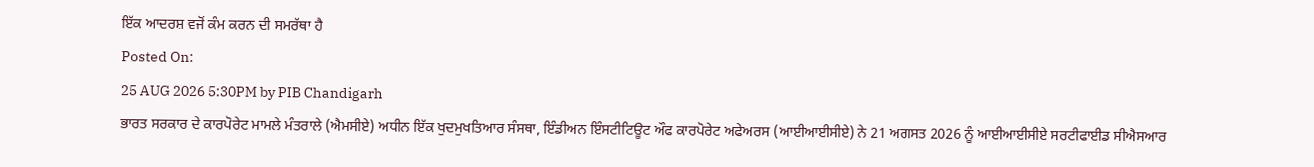ਇੱਕ ਆਦਰਸ਼ ਵਜੋਂ ਕੰਮ ਕਰਨ ਦੀ ਸਮਰੱਥਾ ਹੈ
Posted On:
25 AUG 2026 5:30PM by PIB Chandigarh
ਭਾਰਤ ਸਰਕਾਰ ਦੇ ਕਾਰਪੋਰੇਟ ਮਾਮਲੇ ਮੰਤਰਾਲੇ (ਐਮਸੀਏ) ਅਧੀਨ ਇੱਕ ਖੁਦਮੁਖਤਿਆਰ ਸੰਸਥਾ, ਇੰਡੀਅਨ ਇੰਸਟੀਟਿਊਟ ਔਫ ਕਾਰਪੋਰੇਟ ਅਫੇਅਰਸ (ਆਈਆਈਸੀਏ) ਨੇ 21 ਅਗਸਤ 2026 ਨੂੰ ਆਈਆਈਸੀਏ ਸਰਟੀਫਾਈਡ ਸੀਐਸਆਰ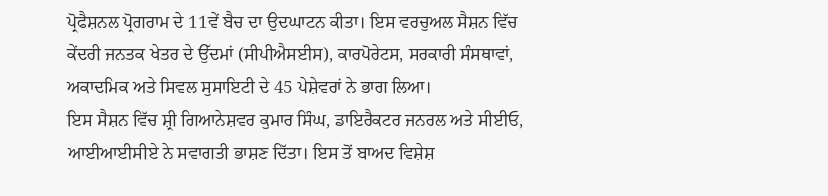ਪ੍ਰੋਫੈਸ਼ਨਲ ਪ੍ਰੋਗਰਾਮ ਦੇ 11ਵੇਂ ਬੈਚ ਦਾ ਉਦਘਾਟਨ ਕੀਤਾ। ਇਸ ਵਰਚੁਅਲ ਸੈਸ਼ਨ ਵਿੱਚ ਕੇਂਦਰੀ ਜਨਤਕ ਖੇਤਰ ਦੇ ਉੱਦਮਾਂ (ਸੀਪੀਐਸਈਸ), ਕਾਰਪੋਰੇਟਸ, ਸਰਕਾਰੀ ਸੰਸਥਾਵਾਂ, ਅਕਾਦਮਿਕ ਅਤੇ ਸਿਵਲ ਸੁਸਾਇਟੀ ਦੇ 45 ਪੇਸ਼ੇਵਰਾਂ ਨੇ ਭਾਗ ਲਿਆ।
ਇਸ ਸੈਸ਼ਨ ਵਿੱਚ ਸ਼੍ਰੀ ਗਿਆਨੇਸ਼ਵਰ ਕੁਮਾਰ ਸਿੰਘ, ਡਾਇਰੈਕਟਰ ਜਨਰਲ ਅਤੇ ਸੀਈਓ, ਆਈਆਈਸੀਏ ਨੇ ਸਵਾਗਤੀ ਭਾਸ਼ਣ ਦਿੱਤਾ। ਇਸ ਤੋਂ ਬਾਅਦ ਵਿਸ਼ੇਸ਼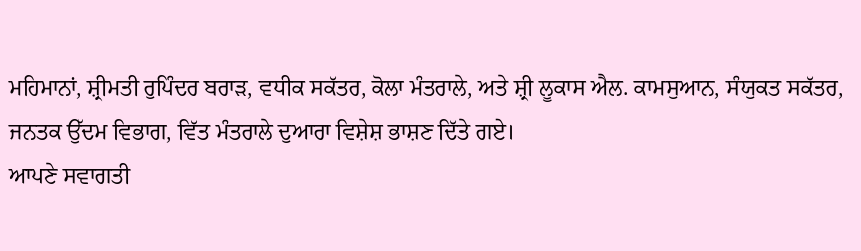ਮਹਿਮਾਨਾਂ, ਸ਼੍ਰੀਮਤੀ ਰੁਪਿੰਦਰ ਬਰਾੜ, ਵਧੀਕ ਸਕੱਤਰ, ਕੋਲਾ ਮੰਤਰਾਲੇ, ਅਤੇ ਸ਼੍ਰੀ ਲੂਕਾਸ ਐਲ. ਕਾਮਸੁਆਨ, ਸੰਯੁਕਤ ਸਕੱਤਰ, ਜਨਤਕ ਉੱਦਮ ਵਿਭਾਗ, ਵਿੱਤ ਮੰਤਰਾਲੇ ਦੁਆਰਾ ਵਿਸ਼ੇਸ਼ ਭਾਸ਼ਣ ਦਿੱਤੇ ਗਏ।
ਆਪਣੇ ਸਵਾਗਤੀ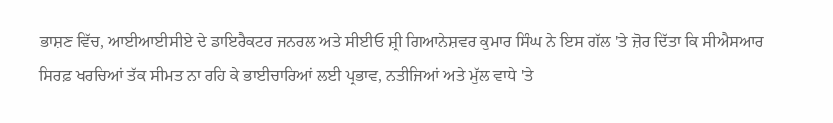ਭਾਸ਼ਣ ਵਿੱਚ, ਆਈਆਈਸੀਏ ਦੇ ਡਾਇਰੈਕਟਰ ਜਨਰਲ ਅਤੇ ਸੀਈਓ ਸ਼੍ਰੀ ਗਿਆਨੇਸ਼ਵਰ ਕੁਮਾਰ ਸਿੰਘ ਨੇ ਇਸ ਗੱਲ 'ਤੇ ਜ਼ੋਰ ਦਿੱਤਾ ਕਿ ਸੀਐਸਆਰ ਸਿਰਫ਼ ਖਰਚਿਆਂ ਤੱਕ ਸੀਮਤ ਨਾ ਰਹਿ ਕੇ ਭਾਈਚਾਰਿਆਂ ਲਈ ਪ੍ਰਭਾਵ, ਨਤੀਜਿਆਂ ਅਤੇ ਮੁੱਲ ਵਾਧੇ 'ਤੇ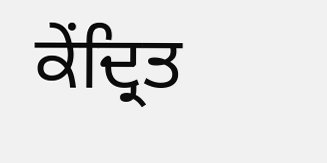ਕੇਂਦ੍ਰਿਤ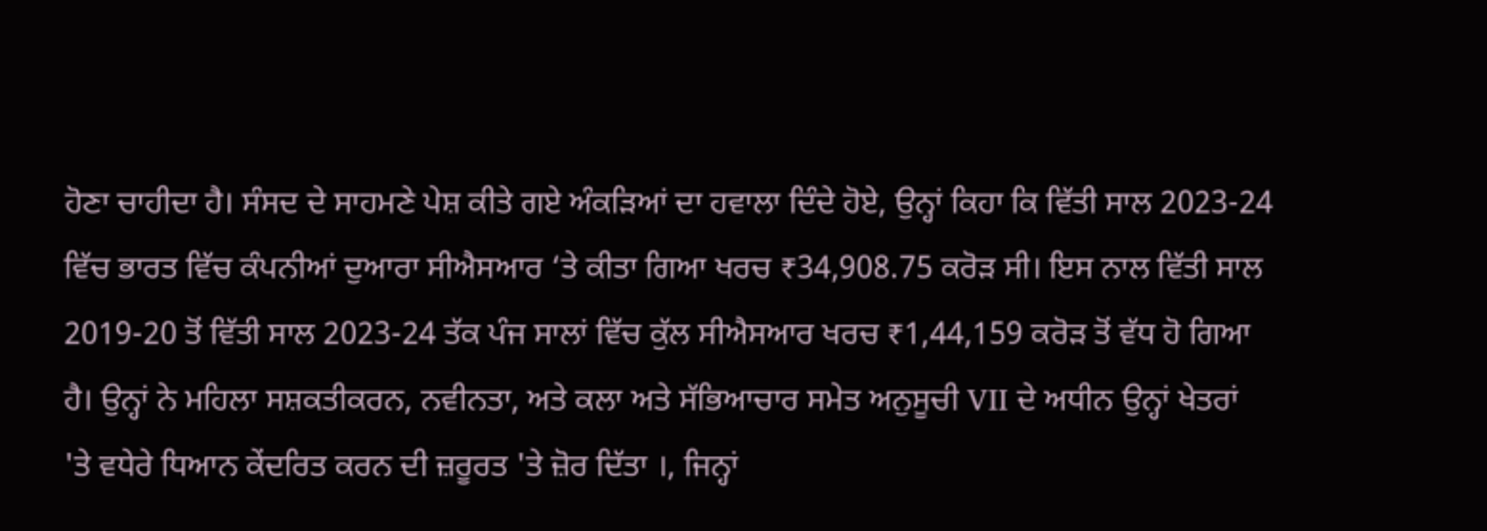ਹੋਣਾ ਚਾਹੀਦਾ ਹੈ। ਸੰਸਦ ਦੇ ਸਾਹਮਣੇ ਪੇਸ਼ ਕੀਤੇ ਗਏ ਅੰਕੜਿਆਂ ਦਾ ਹਵਾਲਾ ਦਿੰਦੇ ਹੋਏ, ਉਨ੍ਹਾਂ ਕਿਹਾ ਕਿ ਵਿੱਤੀ ਸਾਲ 2023-24 ਵਿੱਚ ਭਾਰਤ ਵਿੱਚ ਕੰਪਨੀਆਂ ਦੁਆਰਾ ਸੀਐਸਆਰ ‘ਤੇ ਕੀਤਾ ਗਿਆ ਖਰਚ ₹34,908.75 ਕਰੋੜ ਸੀ। ਇਸ ਨਾਲ ਵਿੱਤੀ ਸਾਲ 2019-20 ਤੋਂ ਵਿੱਤੀ ਸਾਲ 2023-24 ਤੱਕ ਪੰਜ ਸਾਲਾਂ ਵਿੱਚ ਕੁੱਲ ਸੀਐਸਆਰ ਖਰਚ ₹1,44,159 ਕਰੋੜ ਤੋਂ ਵੱਧ ਹੋ ਗਿਆ ਹੈ। ਉਨ੍ਹਾਂ ਨੇ ਮਹਿਲਾ ਸਸ਼ਕਤੀਕਰਨ, ਨਵੀਨਤਾ, ਅਤੇ ਕਲਾ ਅਤੇ ਸੱਭਿਆਚਾਰ ਸਮੇਤ ਅਨੁਸੂਚੀ VII ਦੇ ਅਧੀਨ ਉਨ੍ਹਾਂ ਖੇਤਰਾਂ 'ਤੇ ਵਧੇਰੇ ਧਿਆਨ ਕੇਂਦਰਿਤ ਕਰਨ ਦੀ ਜ਼ਰੂਰਤ 'ਤੇ ਜ਼ੋਰ ਦਿੱਤਾ ।, ਜਿਨ੍ਹਾਂ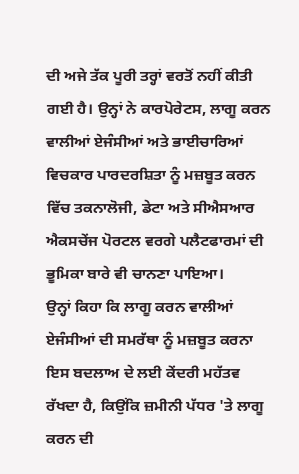ਦੀ ਅਜੇ ਤੱਕ ਪੂਰੀ ਤਰ੍ਹਾਂ ਵਰਤੋਂ ਨਹੀਂ ਕੀਤੀ ਗਈ ਹੈ। ਉਨ੍ਹਾਂ ਨੇ ਕਾਰਪੋਰੇਟਸ, ਲਾਗੂ ਕਰਨ ਵਾਲੀਆਂ ਏਜੰਸੀਆਂ ਅਤੇ ਭਾਈਚਾਰਿਆਂ ਵਿਚਕਾਰ ਪਾਰਦਰਸ਼ਿਤਾ ਨੂੰ ਮਜ਼ਬੂਤ ਕਰਨ ਵਿੱਚ ਤਕਨਾਲੋਜੀ, ਡੇਟਾ ਅਤੇ ਸੀਐਸਆਰ ਐਕਸਚੇਂਜ ਪੋਰਟਲ ਵਰਗੇ ਪਲੈਟਫਾਰਮਾਂ ਦੀ ਭੂਮਿਕਾ ਬਾਰੇ ਵੀ ਚਾਨਣਾ ਪਾਇਆ।
ਉਨ੍ਹਾਂ ਕਿਹਾ ਕਿ ਲਾਗੂ ਕਰਨ ਵਾਲੀਆਂ ਏਜੰਸੀਆਂ ਦੀ ਸਮਰੱਥਾ ਨੂੰ ਮਜ਼ਬੂਤ ਕਰਨਾ ਇਸ ਬਦਲਾਅ ਦੇ ਲਈ ਕੇਂਦਰੀ ਮਹੱਤਵ ਰੱਖਦਾ ਹੈ, ਕਿਉਂਕਿ ਜ਼ਮੀਨੀ ਪੱਧਰ 'ਤੇ ਲਾਗੂ ਕਰਨ ਦੀ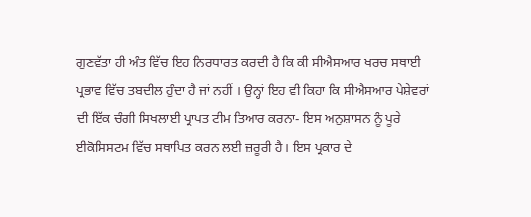ਗੁਣਵੱਤਾ ਹੀ ਅੰਤ ਵਿੱਚ ਇਹ ਨਿਰਧਾਰਤ ਕਰਦੀ ਹੈ ਕਿ ਕੀ ਸੀਐਸਆਰ ਖਰਚ ਸਥਾਈ ਪ੍ਰਭਾਵ ਵਿੱਚ ਤਬਦੀਲ ਹੁੰਦਾ ਹੈ ਜਾਂ ਨਹੀਂ । ਉਨ੍ਹਾਂ ਇਹ ਵੀ ਕਿਹਾ ਕਿ ਸੀਐਸਆਰ ਪੇਸ਼ੇਵਰਾਂ ਦੀ ਇੱਕ ਚੰਗੀ ਸਿਖਲਾਈ ਪ੍ਰਾਪਤ ਟੀਮ ਤਿਆਰ ਕਰਨਾ- ਇਸ ਅਨੁਸ਼ਾਸਨ ਨੂੰ ਪੂਰੇ ਈਕੋਸਿਸਟਮ ਵਿੱਚ ਸਥਾਪਿਤ ਕਰਨ ਲਈ ਜ਼ਰੂਰੀ ਹੈ। ਇਸ ਪ੍ਰਕਾਰ ਦੇ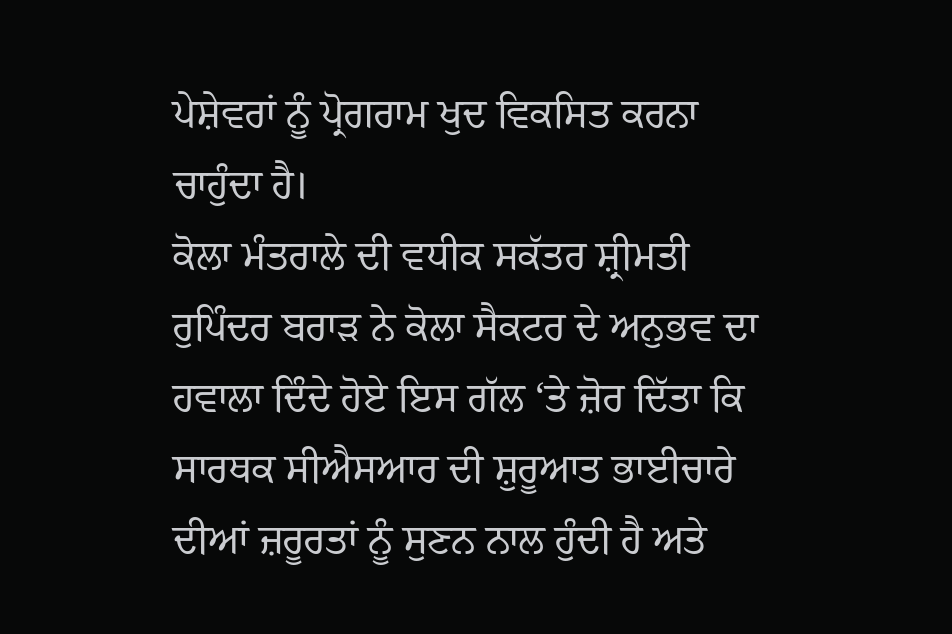ਪੇਸ਼ੇਵਰਾਂ ਨੂੰ ਪ੍ਰੋਗਰਾਮ ਖੁਦ ਵਿਕਸਿਤ ਕਰਨਾ ਚਾਹੁੰਦਾ ਹੈ।
ਕੋਲਾ ਮੰਤਰਾਲੇ ਦੀ ਵਧੀਕ ਸਕੱਤਰ ਸ਼੍ਰੀਮਤੀ ਰੁਪਿੰਦਰ ਬਰਾੜ ਨੇ ਕੋਲਾ ਸੈਕਟਰ ਦੇ ਅਨੁਭਵ ਦਾ ਹਵਾਲਾ ਦਿੰਦੇ ਹੋਏ ਇਸ ਗੱਲ ‘ਤੇ ਜ਼ੋਰ ਦਿੱਤਾ ਕਿ ਸਾਰਥਕ ਸੀਐਸਆਰ ਦੀ ਸ਼ੁਰੂਆਤ ਭਾਈਚਾਰੇ ਦੀਆਂ ਜ਼ਰੂਰਤਾਂ ਨੂੰ ਸੁਣਨ ਨਾਲ ਹੁੰਦੀ ਹੈ ਅਤੇ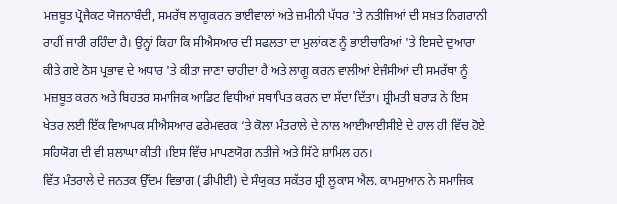ਮਜ਼ਬੂਤ ਪ੍ਰੋਜੈਕਟ ਯੋਜਨਾਬੰਦੀ, ਸਮਰੱਥ ਲਾਗੂਕਰਨ ਭਾਈਵਾਲਾਂ ਅਤੇ ਜ਼ਮੀਨੀ ਪੱਧਰ 'ਤੇ ਨਤੀਜਿਆਂ ਦੀ ਸਖ਼ਤ ਨਿਗਰਾਨੀ ਰਾਹੀਂ ਜਾਰੀ ਰਹਿੰਦਾ ਹੈ। ਉਨ੍ਹਾਂ ਕਿਹਾ ਕਿ ਸੀਐਸਆਰ ਦੀ ਸਫਲਤਾ ਦਾ ਮੁਲਾਂਕਣ ਨੂੰ ਭਾਈਚਾਰਿਆਂ 'ਤੇ ਇਸਦੇ ਦੁਆਰਾ ਕੀਤੇ ਗਏ ਠੋਸ ਪ੍ਰਭਾਵ ਦੇ ਅਧਾਰ 'ਤੇ ਕੀਤਾ ਜਾਣਾ ਚਾਹੀਦਾ ਹੈ ਅਤੇ ਲਾਗੂ ਕਰਨ ਵਾਲੀਆਂ ਏਜੰਸੀਆਂ ਦੀ ਸਮਰੱਥਾ ਨੂੰ ਮਜ਼ਬੂਤ ਕਰਨ ਅਤੇ ਬਿਹਤਰ ਸਮਾਜਿਕ ਆਡਿਟ ਵਿਧੀਆਂ ਸਥਾਪਿਤ ਕਰਨ ਦਾ ਸੱਦਾ ਦਿੱਤਾ। ਸ਼੍ਰੀਮਤੀ ਬਰਾੜ ਨੇ ਇਸ ਖੇਤਰ ਲਈ ਇੱਕ ਵਿਆਪਕ ਸੀਐਸਆਰ ਫਰੇਮਵਰਕ ‘ਤੇ ਕੋਲਾ ਮੰਤਰਾਲੇ ਦੇ ਨਾਲ ਆਈਆਈਸੀਏ ਦੇ ਹਾਲ ਹੀ ਵਿੱਚ ਹੋਏ ਸਹਿਯੋਗ ਦੀ ਵੀ ਸ਼ਲਾਘਾ ਕੀਤੀ ।ਇਸ ਵਿੱਚ ਮਾਪਣਯੋਗ ਨਤੀਜੇ ਅਤੇ ਸਿੱਟੇ ਸ਼ਾਮਿਲ ਹਨ।
ਵਿੱਤ ਮੰਤਰਾਲੇ ਦੇ ਜਨਤਕ ਉੱਦਮ ਵਿਭਾਗ (ਡੀਪੀਈ) ਦੇ ਸੰਯੁਕਤ ਸਕੱਤਰ ਸ਼੍ਰੀ ਲੂਕਾਸ ਐਲ. ਕਾਮਸੁਆਨ ਨੇ ਸਮਾਜਿਕ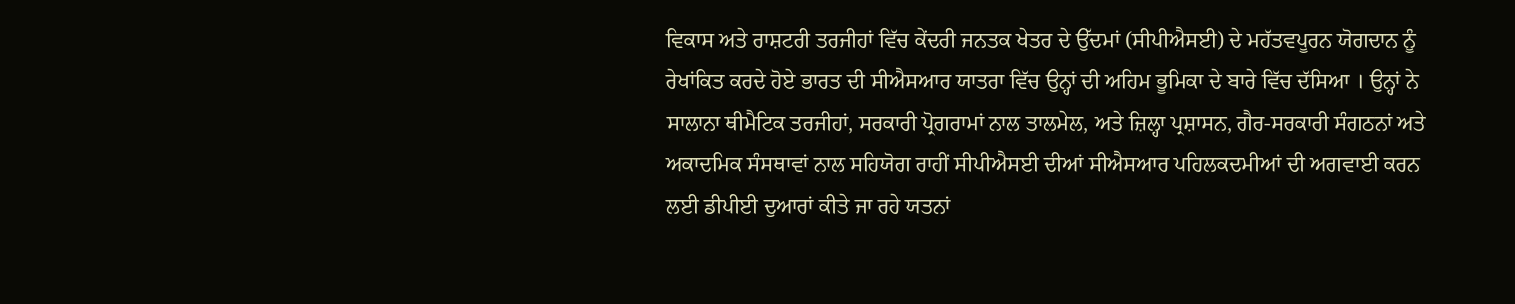ਵਿਕਾਸ ਅਤੇ ਰਾਸ਼ਟਰੀ ਤਰਜੀਹਾਂ ਵਿੱਚ ਕੇਂਦਰੀ ਜਨਤਕ ਖੇਤਰ ਦੇ ਉੱਦਮਾਂ (ਸੀਪੀਐਸਈ) ਦੇ ਮਹੱਤਵਪੂਰਨ ਯੋਗਦਾਨ ਨੂੰ ਰੇਖਾਂਕਿਤ ਕਰਦੇ ਹੋਏ ਭਾਰਤ ਦੀ ਸੀਐਸਆਰ ਯਾਤਰਾ ਵਿੱਚ ਉਨ੍ਹਾਂ ਦੀ ਅਹਿਮ ਭੂਮਿਕਾ ਦੇ ਬਾਰੇ ਵਿੱਚ ਦੱਸਿਆ । ਉਨ੍ਹਾਂ ਨੇ ਸਾਲਾਨਾ ਥੀਮੈਟਿਕ ਤਰਜੀਹਾਂ, ਸਰਕਾਰੀ ਪ੍ਰੋਗਰਾਮਾਂ ਨਾਲ ਤਾਲਮੇਲ, ਅਤੇ ਜ਼ਿਲ੍ਹਾ ਪ੍ਰਸ਼ਾਸਨ, ਗੈਰ-ਸਰਕਾਰੀ ਸੰਗਠਨਾਂ ਅਤੇ ਅਕਾਦਮਿਕ ਸੰਸਥਾਵਾਂ ਨਾਲ ਸਹਿਯੋਗ ਰਾਹੀਂ ਸੀਪੀਐਸਈ ਦੀਆਂ ਸੀਐਸਆਰ ਪਹਿਲਕਦਮੀਆਂ ਦੀ ਅਗਵਾਈ ਕਰਨ ਲਈ ਡੀਪੀਈ ਦੁਆਰਾਂ ਕੀਤੇ ਜਾ ਰਹੇ ਯਤਨਾਂ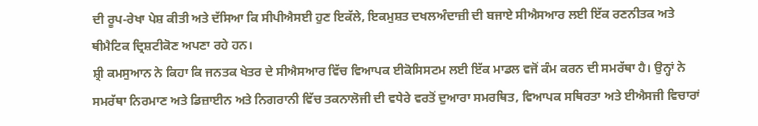ਦੀ ਰੂਪ-ਰੇਖਾ ਪੇਸ਼ ਕੀਤੀ ਅਤੇ ਦੱਸਿਆ ਕਿ ਸੀਪੀਐਸਈ ਹੁਣ ਇਕੱਲੇ, ਇਕਮੁਸ਼ਤ ਦਖਲਅੰਦਾਜ਼ੀ ਦੀ ਬਜਾਏ ਸੀਐਸਆਰ ਲਈ ਇੱਕ ਰਣਨੀਤਕ ਅਤੇ ਥੀਮੈਟਿਕ ਦ੍ਰਿਸ਼ਟੀਕੋਣ ਅਪਣਾ ਰਹੇ ਹਨ।
ਸ਼੍ਰੀ ਕਮਸੁਆਨ ਨੇ ਕਿਹਾ ਕਿ ਜਨਤਕ ਖੇਤਰ ਦੇ ਸੀਐਸਆਰ ਵਿੱਚ ਵਿਆਪਕ ਈਕੋਸਿਸਟਮ ਲਈ ਇੱਕ ਮਾਡਲ ਵਜੋਂ ਕੰਮ ਕਰਨ ਦੀ ਸਮਰੱਥਾ ਹੈ। ਉਨ੍ਹਾਂ ਨੇ ਸਮਰੱਥਾ ਨਿਰਮਾਣ ਅਤੇ ਡਿਜ਼ਾਈਨ ਅਤੇ ਨਿਗਰਾਨੀ ਵਿੱਚ ਤਕਨਾਲੋਜੀ ਦੀ ਵਧੇਰੇ ਵਰਤੋਂ ਦੁਆਰਾ ਸਮਰਥਿਤ, ਵਿਆਪਕ ਸਥਿਰਤਾ ਅਤੇ ਈਐਸਜੀ ਵਿਚਾਰਾਂ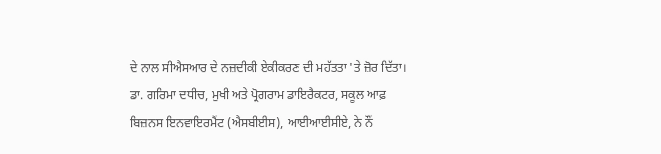ਦੇ ਨਾਲ ਸੀਐਸਆਰ ਦੇ ਨਜ਼ਦੀਕੀ ਏਕੀਕਰਣ ਦੀ ਮਹੱਤਤਾ 'ਤੇ ਜ਼ੋਰ ਦਿੱਤਾ।
ਡਾ. ਗਰਿਮਾ ਦਧੀਚ, ਮੁਖੀ ਅਤੇ ਪ੍ਰੋਗਰਾਮ ਡਾਇਰੈਕਟਰ, ਸਕੂਲ ਆਫ਼ ਬਿਜ਼ਨਸ ਇਨਵਾਇਰਮੈਂਟ (ਐਸਬੀਈਸ), ਆਈਆਈਸੀਏ, ਨੇ ਨੌਂ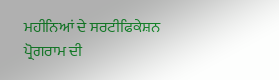ਮਹੀਨਿਆਂ ਦੇ ਸਰਟੀਫਿਕੇਸ਼ਨ ਪ੍ਰੋਗਰਾਮ ਦੀ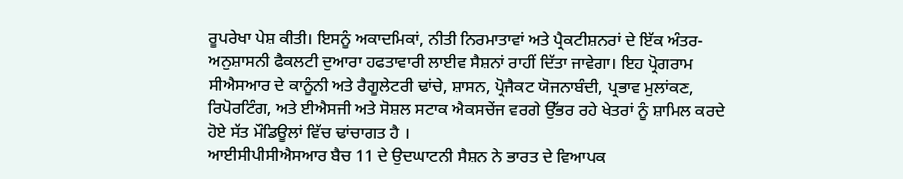ਰੂਪਰੇਖਾ ਪੇਸ਼ ਕੀਤੀ। ਇਸਨੂੰ ਅਕਾਦਮਿਕਾਂ, ਨੀਤੀ ਨਿਰਮਾਤਾਵਾਂ ਅਤੇ ਪ੍ਰੈਕਟੀਸ਼ਨਰਾਂ ਦੇ ਇੱਕ ਅੰਤਰ-ਅਨੁਸ਼ਾਸਨੀ ਫੈਕਲਟੀ ਦੁਆਰਾ ਹਫਤਾਵਾਰੀ ਲਾਈਵ ਸੈਸ਼ਨਾਂ ਰਾਹੀਂ ਦਿੱਤਾ ਜਾਵੇਗਾ। ਇਹ ਪ੍ਰੋਗਰਾਮ ਸੀਐਸਆਰ ਦੇ ਕਾਨੂੰਨੀ ਅਤੇ ਰੈਗੂਲੇਟਰੀ ਢਾਂਚੇ, ਸ਼ਾਸਨ, ਪ੍ਰੋਜੈਕਟ ਯੋਜਨਾਬੰਦੀ, ਪ੍ਰਭਾਵ ਮੁਲਾਂਕਣ, ਰਿਪੋਰਟਿੰਗ, ਅਤੇ ਈਐਸਜੀ ਅਤੇ ਸੋਸ਼ਲ ਸਟਾਕ ਐਕਸਚੇਂਜ ਵਰਗੇ ਉੱਭਰ ਰਹੇ ਖੇਤਰਾਂ ਨੂੰ ਸ਼ਾਮਿਲ ਕਰਦੇ ਹੋਏ ਸੱਤ ਮੌਡਿਊਲਾਂ ਵਿੱਚ ਢਾਂਚਾਗਤ ਹੈ ।
ਆਈਸੀਪੀਸੀਐਸਆਰ ਬੈਚ 11 ਦੇ ਉਦਘਾਟਨੀ ਸੈਸ਼ਨ ਨੇ ਭਾਰਤ ਦੇ ਵਿਆਪਕ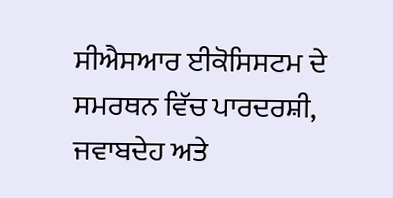ਸੀਐਸਆਰ ਈਕੋਸਿਸਟਮ ਦੇ ਸਮਰਥਨ ਵਿੱਚ ਪਾਰਦਰਸ਼ੀ, ਜਵਾਬਦੇਹ ਅਤੇ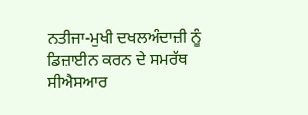ਨਤੀਜਾ-ਮੁਖੀ ਦਖਲਅੰਦਾਜ਼ੀ ਨੂੰ ਡਿਜ਼ਾਈਨ ਕਰਨ ਦੇ ਸਮਰੱਥ ਸੀਐਸਆਰ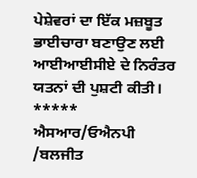ਪੇਸ਼ੇਵਰਾਂ ਦਾ ਇੱਕ ਮਜ਼ਬੂਤ ਭਾਈਚਾਰਾ ਬਣਾਉਣ ਲਈ ਆਈਆਈਸੀਏ ਦੇ ਨਿਰੰਤਰ ਯਤਨਾਂ ਦੀ ਪੁਸ਼ਟੀ ਕੀਤੀ।
*****
ਐਸਆਰ/ਓਐਨਪੀ /ਬਲਜੀਤ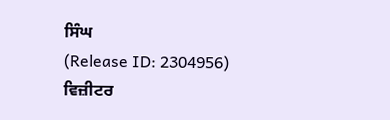ਸਿੰਘ
(Release ID: 2304956)
ਵਿਜ਼ੀਟਰ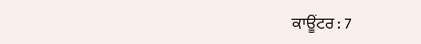ਕਾਊਂਟਰ : 7